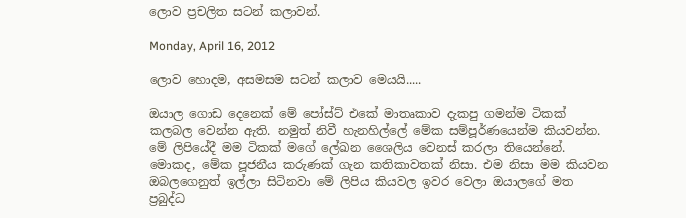ලොව ප්‍රචලිත සටන් කලාවන්.

Monday, April 16, 2012

ලොව හොදම, අසමසම සටන් කලාව මෙයයි.....

ඔයාල ගොඩ දෙනෙක් මේ පෝස්ට් එකේ මාතෘකාව දැකපු ගමන්ම ටිකක් කලබල වෙන්න ඇති. නමුත් නිවී හැනහිල්ලේ මේක සම්පූර්ණයෙන්ම කියවන්න. මේ ලිපියේදී මම ටිකක් මගේ ලේඛන ශෛලිය වෙනස් කරලා තියෙන්නේ. මොකද, මේක පූජනීය කරුණක් ගැන කතිකාවතක් නිසා. එම නිසා මම කියවන ඔබලගෙනුත් ඉල්ලා සිටිනවා මේ ලිපිය කියවල ඉවර වෙලා ඔයාලගේ මත ප්‍රබුද්ධ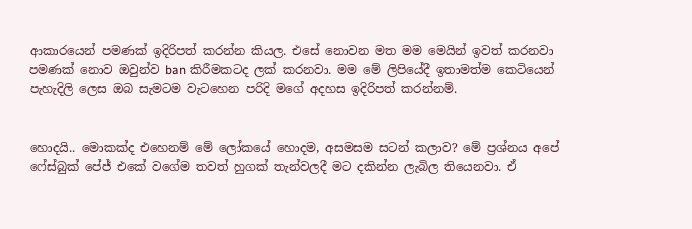ආකාරයෙන් පමණක් ඉදිරිපත් කරන්න කියල. එසේ නොවන මත මම මෙයින් ඉවත් කරනවා පමණක් නොව ඔවුන්ව ban කිරීමකටද ලක් කරනවා. මම මේ ලිපියේදී ඉතාමත්ම කෙටියෙන් පැහැදිලි ලෙස ඔබ සැමටම වැටහෙන පරිදි මගේ අදහස ඉදිරිපත් කරන්නම්.


හොදයි.. මොකක්ද එහෙනම් මේ ලෝකයේ හොදම, අසමසම සටන් කලාව? මේ ප්‍රශ්නය අපේ ෆේස්බුක් පේජ් එකේ වගේම තවත් හුගක් තැන්වලදී මට දකින්න ලැබිල තියෙනවා. ඒ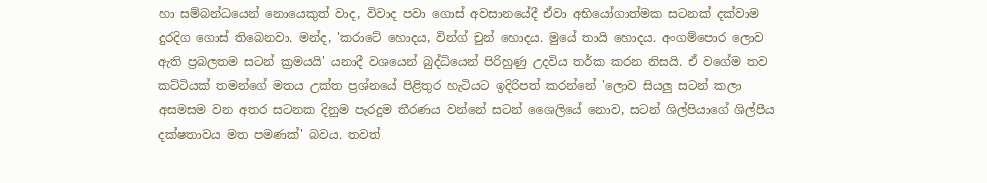හා සම්බන්ධයෙන් නොයෙකුත් වාද, විවාද පවා ගොස් අවසානයේදී ඒවා අභියෝගාත්මක සටනක් දක්වාම දුරදිග ගොස් තිබෙනවා. මන්ද, 'කරාටේ හොදය, වින්ග් චුන් හොදය. මුයේ තායි හොදය. අංගම්පොර ලොව ඇති ප්‍රබලතම සටන් ක්‍රමයයි' යනාදී වශයෙන් බුද්ධියෙන් පිරිහුණු උදවිය තර්ක කරන නිසයි. ඒ වගේම තව කට්ටියක් තමන්ගේ මතය උක්ත ප්‍රශ්නයේ පිළිතුර හැටියට ඉදිරිපත් කරන්නේ 'ලොව සියලු සටන් කලා අසමසම වන අතර සටනක දිනුම පැරදුම තීරණය වන්නේ සටන් ශෛලියේ නොව, සටන් ශිල්පියාගේ ශිල්පීය දක්ෂතාවය මත පමණක්' බවය. තවත්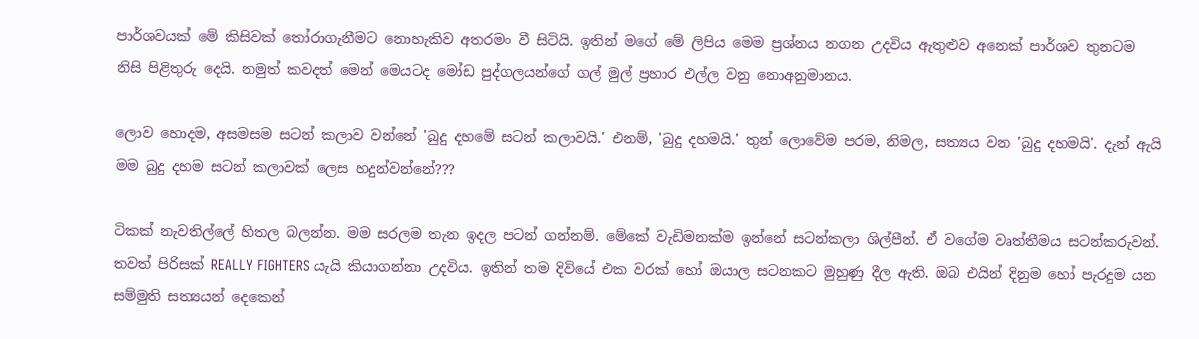පාර්ශවයක් මේ කිසිවක් තෝරාගැනීමට නොහැකිව අතරමං වී සිටියි. ඉතින් මගේ මේ ලිපිය මෙම ප්‍රශ්නය නගන උදවිය ඇතුළුව අනෙක් පාර්ශව තුනටම නිසි පිළිතුරු දෙයි. නමුත් කවදත් මෙන් මෙයටද මෝඩ පුද්ගලයන්ගේ ගල් මුල් ප්‍රහාර එල්ල වනු නොඅනුමානය.

ලොව හොදම, අසමසම සටන් කලාව වන්නේ 'බුදු දහමේ සටන් කලාවයි.' එනම්, 'බුදු දහමයි.' තුන් ලොවේම පරම, නිමල, සත්‍යය වන 'බුදු දහමයි'. දැන් ඇයි මම බුදු දහම සටන් කලාවක් ලෙස හදුන්වන්නේ???

ටිකක් නැවතිල්ලේ හිතල බලන්න. මම සරලම තැන ඉදල පටන් ගන්නම්. මේකේ වැඩිමනක්ම ඉන්නේ සටන්කලා ශිල්පීන්. ඒ වගේම වෘත්තීමය සටන්කරුවන්. තවත් පිරිසක් REALLY FIGHTERS යැයි කියාගන්නා උදවිය. ඉතින් තම දිවියේ එක වරක් හෝ ඔයාල සටනකට මුහුණු දීල ඇති. ඔබ එයින් දිනුම හෝ පැරදුම යන සම්මුති සත්‍යයන් දෙකෙන්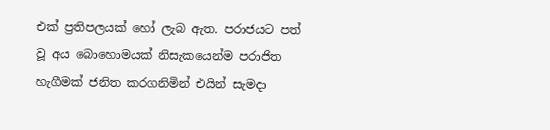එක් ප්‍රතිපලයක් හෝ ලැබ ඇත. පරාජයට පත් වූ අය බොහොමයක් නිසැකයෙන්ම පරාජිත හැගීමක් ජනිත කරගනිමින් එයින් සැමදා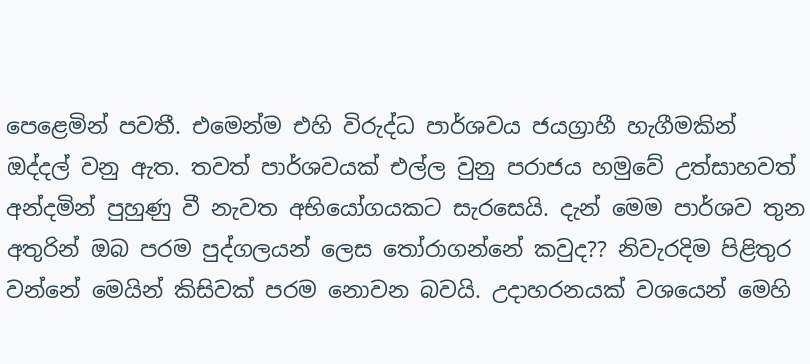පෙළෙමින් පවතී. එමෙන්ම එහි විරුද්ධ පාර්ශවය ජයග්‍රාහී හැගීමකින් ඔද්දල් වනු ඇත. තවත් පාර්ශවයක් එල්ල වුනු පරාජය හමුවේ උත්සාහවත් අන්දමින් පුහුණු වී නැවත අභියෝගයකට සැරසෙයි. දැන් මෙම පාර්ශව තුන අතුරින් ඔබ පරම පුද්ගලයන් ලෙස තෝරාගන්නේ කවුද?? නිවැරදිම පිළිතුර වන්නේ මෙයින් කිසිවක් පරම නොවන බවයි. උදාහරනයක් වශයෙන් මෙහි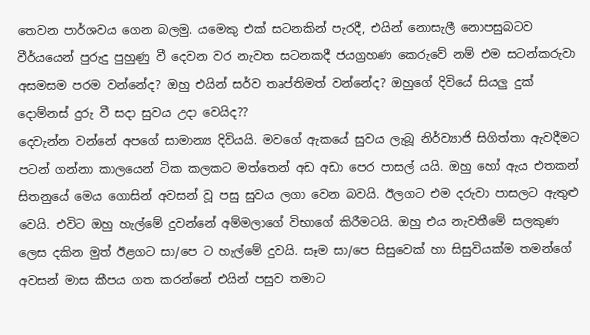තෙවන පාර්ශවය ගෙන බලමු. යමෙකු එක් සටනකින් පැරදී, එයින් නොසැලී නොපසුබටව වීර්යයෙන් පුරුදු පුහුණු වී දෙවන වර නැවත සටනකදී ජයග්‍රහණ කෙරුවේ නම් එම සටන්කරුවා අසමසම පරම වන්නේද? ඔහු එයින් සර්ව තෘප්තිමත් වන්නේද? ඔහුගේ දිවියේ සියලු දුක් දොම්නස් දුරු වී සදා සුවය උදා වෙයිද??
දෙවැන්න වන්නේ අපගේ සාමාන්‍ය දිවියයි. මවගේ ඇකයේ සුවය ලැබූ නිර්ව්‍යාජි සිගිත්තා ඇවදීමට පටන් ගන්නා කාලයෙන් ටික කලකට මත්තෙන් අඩ අඩා පෙර පාසල් යයි. ඔහු හෝ ඇය එතකන් සිතනුයේ මෙය ගොසින් අවසන් වූ පසු සුවය ලගා වෙන බවයි. ඊලගට එම දරුවා පාසලට ඇතුළු වෙයි. එවිට ඔහු හැල්මේ දුවන්නේ අම්මලාගේ විභාගේ කිරීමටයි. ඔහු එය නැවතීමේ සලකුණ ලෙස දකින මුත් ඊළගට සා/පෙ ට හැල්මේ දුවයි. සෑම සා/පෙ සිසුවෙක් හා සිසුවියක්ම තමන්ගේ අවසන් මාස කීපය ගත කරන්නේ එයින් පසුව තමාට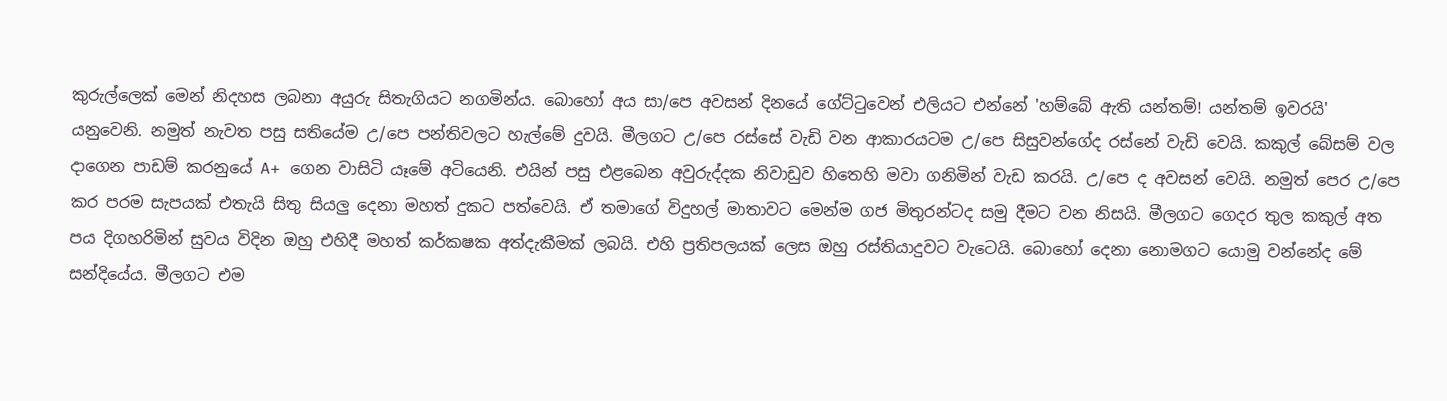කුරුල්ලෙක් මෙන් නිදහස ලබනා අයුරු සිතැගියට නගමින්ය. බොහෝ අය සා/පෙ අවසන් දිනයේ ගේට්ටුවෙන් එලියට එන්නේ 'හම්බේ ඇති යන්තම්! යන්තම් ඉවරයි' යනුවෙනි. නමුත් නැවත පසු සතියේම උ/පෙ පන්තිවලට හැල්මේ දුවයි. මීලගට උ/පෙ රස්සේ වැඩි වන ආකාරයටම උ/පෙ සිසුවන්ගේද රස්නේ වැඩි වෙයි. කකුල් බේසම් වල දාගෙන පාඩම් කරනුයේ A+ ගෙන වාසිටි යෑමේ අටියෙනි. එයින් පසු එළබෙන අවුරුද්දක නිවාඩුව හිතෙහි මවා ගනිමින් වැඩ කරයි. උ/පෙ ද අවසන් වෙයි. නමුත් පෙර උ/පෙ කර පරම සැපයක් එතැයි සිතු සියලු දෙනා මහත් දුකට පත්වෙයි. ඒ තමාගේ විදුහල් මාතාවට මෙන්ම ගජ මිතුරන්ටද සමු දීමට වන නිසයි. මීලගට ගෙදර තුල කකුල් අත පය දිගහරිමින් සුවය විදින ඔහු එහිදී මහත් කර්කෂක අත්දැකීමක් ලබයි. එහි ප්‍රතිපලයක් ලෙස ඔහු රස්තියාදුවට වැටෙයි. බොහෝ දෙනා නොමගට යොමු වන්නේද මේ සන්දියේය. මීලගට එම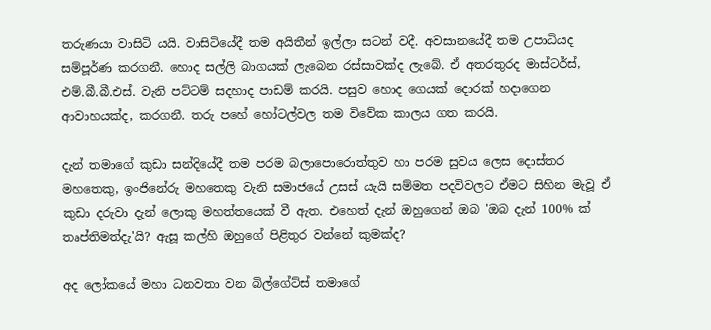තරුණයා වාසිටි යයි. වාසිටියේදී තම අයිතීන් ඉල්ලා සටන් වදී. අවසානයේදී තම උපාධියද සම්පූර්ණ කරගනී. හොද සල්ලි බාගයක් ලැබෙන රස්සාවක්ද ලැබේ. ඒ අතරතුරද මාස්ටර්ස්, එම්.බී.බී.එස්. වැනි පට්ටම් සදහාද පාඩම් කරයි. පසුව හොද ගෙයක් දොරක් හදාගෙන ආවාහයක්ද, කරගනී. තරු පහේ හෝටල්වල තම විවේක කාලය ගත කරයි.

දැන් තමාගේ කුඩා සන්දියේදී තම පරම බලාපොරොත්තුව හා පරම සුවය ලෙස දොස්තර මහතෙකු, ඉංජිනේරු මහතෙකු වැනි සමාජයේ උසස් යැයි සම්මත පදවිවලට ඒමට සිහින මැවූ ඒ කුඩා දරුවා දැන් ලොකු මහත්තයෙක් වී ඇත. එහෙත් දැන් ඔහුගෙන් ඔබ 'ඔබ දැන් 100% ක් තෘප්තිමත්දැ'යි? ඇසූ කල්හි ඔහුගේ පිළිතුර වන්නේ කුමක්ද?

අද ලෝකයේ මහා ධනවතා වන බිල්ගේට්ස් තමාගේ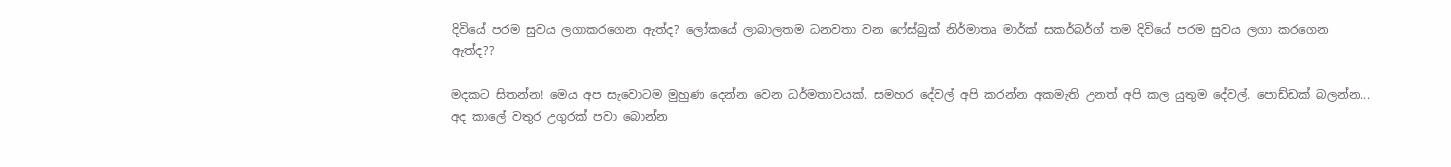දිවියේ පරම සුවය ලගාකරගෙන ඇත්ද? ලෝකයේ ලාබාලතම ධනවතා වන ෆේස්බුක් නිර්මාතෘ මාර්ක් සකර්බර්ග් තම දිවියේ පරම සුවය ලගා කරගෙන ඇත්ද??

මදකට සිතන්න! මෙය අප සැවොටම මුහුණ දෙන්න වෙන ධර්මතාවයක්. සමහර දේවල් අපි කරන්න අකමැති උනත් අපි කල යුතුම දේවල්. පොඩ්ඩක් බලන්න... අද කාලේ වතුර උගුරක්‌ පවා බොන්න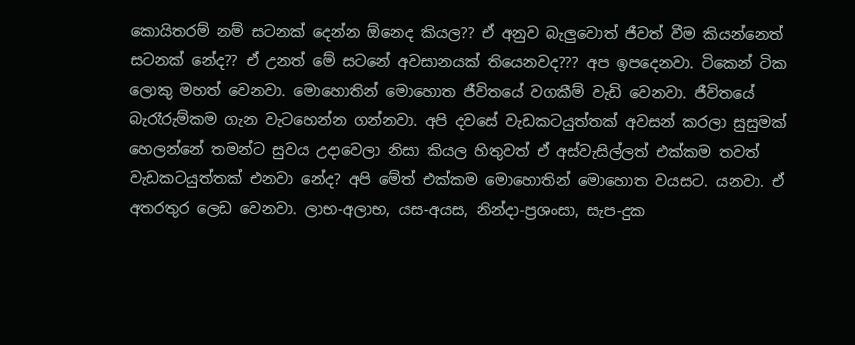කොයිතරම් නම් සටනක් දෙන්න ඕනෙද කියල?? ඒ අනුව බැලුවොත් ජීවත් වීම කියන්නෙත් සටනක් නේද?? ඒ උනත් මේ සටනේ අවසානයක් තියෙනවද??? අප ඉපදෙනවා. ටිකෙන් ටික ලොකු මහත් වෙනවා. මොහොතින් මොහොත ජීවිතයේ වගකීම් වැඩි වෙනවා. ජීවිතයේ බැරෑරුම්කම ගැන වැටහෙන්න ගන්නවා. අපි දවසේ වැඩකටයුත්තක් අවසන් කරලා සුසුමක් හෙලන්නේ තමන්ට සුවය උදාවෙලා නිසා කියල හිතුවත් ඒ අස්වැසිල්ලත් එක්කම තවත් වැඩකටයුත්තක් එනවා නේද? අපි මේත් එක්කම මොහොතින් මොහොත වයසට. යනවා. ඒ අතරතුර ලෙඩ වෙනවා. ලාභ-අලාභ, යස-අයස, නින්දා-ප්‍රශංසා, සැප-දුක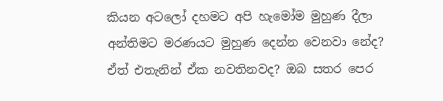කියන අටලෝ දහමට අපි හැමෝම මුහුණ දීලා අන්තිමට මරණයට මුහුණ දෙන්න වෙනවා නේද? ඒත් එතැනින් ඒක නවතිනවද? ඔබ සතර පෙර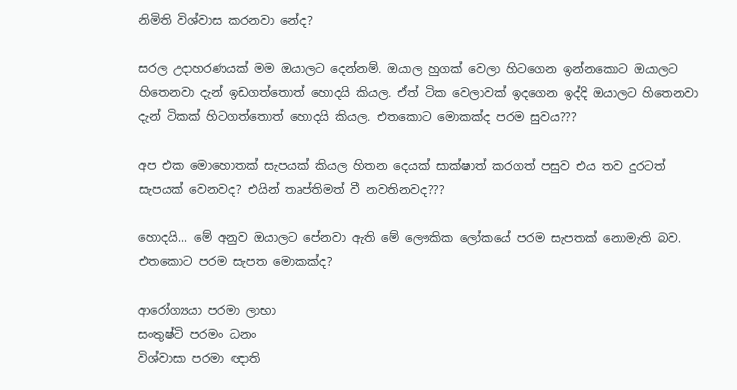නිමිති විශ්වාස කරනවා නේද?

සරල උදාහරණයක්‌ මම ඔයාලට දෙන්නම්. ඔයාල හුගක් වෙලා හිටගෙන ඉන්නකොට ඔයාලට හිතෙනවා දැන් ඉඩගත්තොත් හොදයි කියල. ඒත් ටික වෙලාවක් ඉදගෙන ඉද්දි ඔයාලට හිතෙනවා දැන් ටිකක් හිටගත්තොත් හොදයි කියල. එතකොට මොකක්ද පරම සුවය???

අප එක මොහොතක් සැපයක් කියල හිතන දෙයක් සාක්ෂාත් කරගත් පසුව එය තව දුරටත් සැපයක් වෙනවද? එයින් තෘප්තිමත් වී නවතිනවද???

හොදයි... මේ අනුව ඔයාලට පේනවා ඇති මේ ලෞකික ලෝකයේ පරම සැපතක් නොමැති බව. එතකොට පරම සැපත මොකක්ද?

ආරෝග්‍යයා පරමා ලාභා
සංතුෂ්ටි පරමං ධනං
විශ්වාසා පරමා ඥාති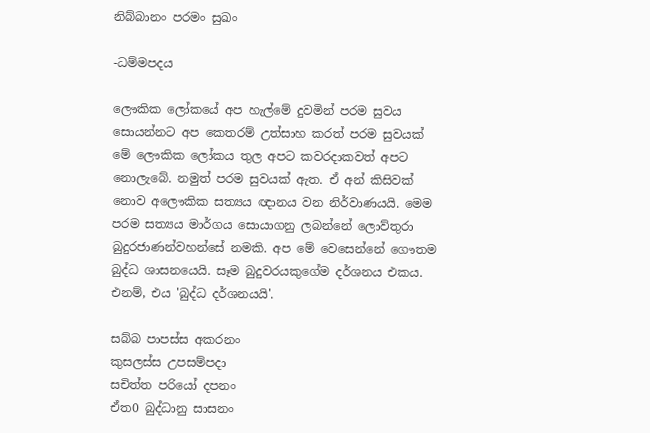නිබ්බානං පරමං සුඛං

-ධම්මපදය

ලෞකික ලෝකයේ අප හැල්මේ දුවමින් පරම සුවය සොයන්නට අප කෙතරම් උත්සාහ කරත් පරම සුවයක් මේ ලෞකික ලෝකය තුල අපට කවරදාකවත් අපට නොලැබේ. නමුත් පරම සුවයක් ඇත. ඒ අන් කිසිවක් නොව අලෞකික සත්‍යය ඥානය වන නිර්වාණයයි. මෙම පරම සත්‍යය මාර්ගය සොයාගනු ලබන්නේ ලොව්තුරා බුදුරජාණන්වහන්සේ නමකි. අප මේ වෙසෙන්නේ ගෞතම බුද්ධ ශාසනයෙයි. සෑම බුදුවරයකුගේම දර්ශනය එකය. එනම්, එය 'බුද්ධ දර්ශනයයි'.

සබ්බ පාපස්ස අකරනං
කුසලස්ස උපසම්පදා
සචිත්ත පරියෝ දපනං
ඒත0 බුද්ධානු සාසනං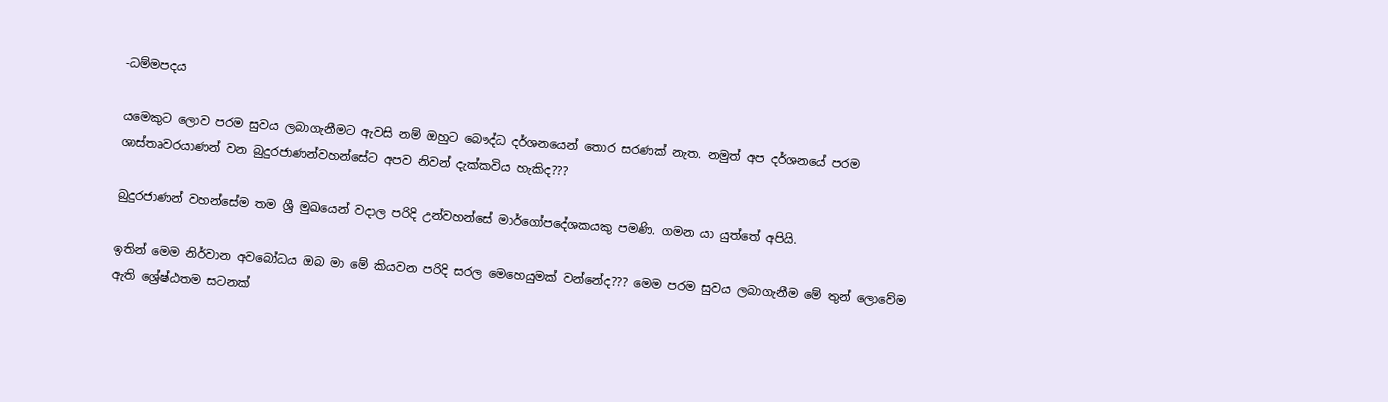-ධම්මපදය

යමෙකුට ලොව පරම සුවය ලබාගැනීමට ඇවසි නම් ඔහුට බෞද්ධ දර්ශනයෙන් තොර සරණක් නැත. නමුත් අප දර්ශනයේ පරම ශාස්තෘවරයාණන් වන බුදුරජාණන්වහන්සේට අපව නිවන් දැක්කවිය හැකිද???

බුදුරජාණන් වහන්සේම තම ශ්‍රී මුඛයෙන් වදාල පරිදි උන්වහන්සේ මාර්ගෝපදේශකයකු පමණි. ගමන යා යුත්තේ අපියි.

ඉතින් මෙම නිර්වාන අවබෝධය ඔබ මා මේ කියවන පරිදි සරල මෙහෙයුමක් වන්නේද??? මෙම පරම සුවය ලබාගැනීම මේ තුන් ලොවේම ඇති ශ්‍රේෂ්ඨතම සටනක්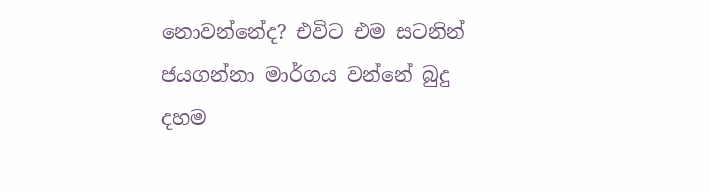නොවන්නේද? එවිට එම සටනින් ජයගන්නා මාර්ගය වන්නේ බුදු දහම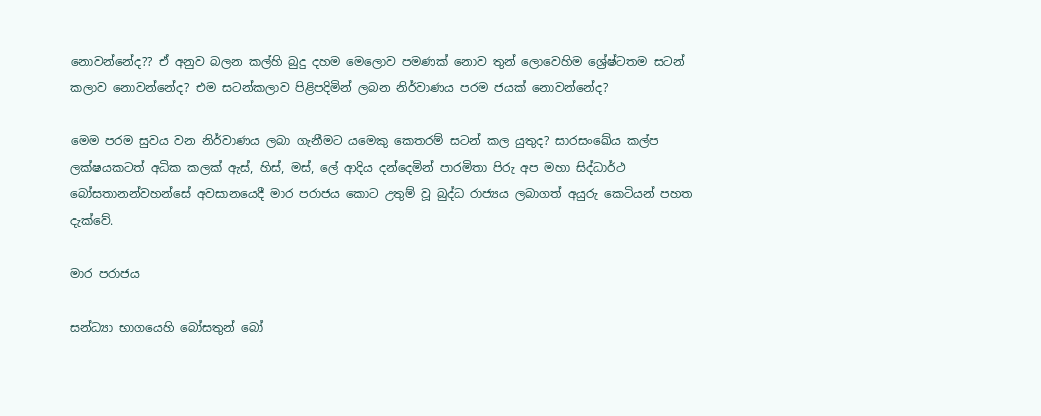නොවන්නේද?? ඒ අනුව බලන කල්හි බුදු දහම මෙලොව පමණක් නොව තුන් ලොවෙහිම ශ්‍රේෂ්ටතම සටන් කලාව නොවන්නේද? එම සටන්කලාව පිළිපදිමින් ලබන නිර්වාණය පරම ජයක් නොවන්නේද?

මෙම පරම සුවය වන නිර්වාණය ලබා ගැනීමට යමෙකු කෙතරම් සටන් කල යුතුද? සාරසංඛේය කල්ප ලක්ෂයකටත් අධික කලක් ඇස්, හිස්, මස්, ලේ ආදිය දන්දෙමින් පාරමිතා පිරු අප මහා සිද්ධාර්ථ බෝසතානන්වහන්සේ අවසානයෙදී මාර පරාජය කොට උතුම් වූ බුද්ධ රාජ්‍යය ලබාගත් අයුරු කෙටියන් පහත දැක්වේ.

මාර පරාජය

සන්ධ්‍යා භාගයෙහි බෝසතුන් බෝ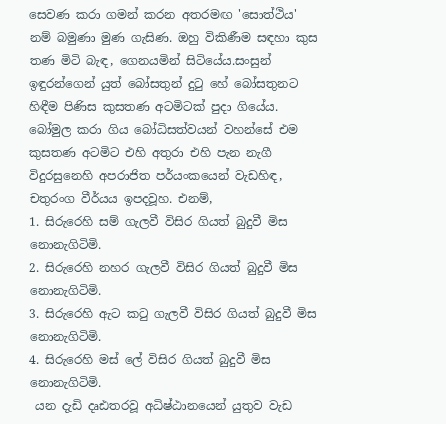සෙවණ කරා ගමන් කරන අතරමඟ 'සොත්ථිය' නම් බමුණා මුණ ගැසිණ. ඔහු විකිණීම සඳහා කුස තණ මිටි බැඳ, ගෙනයමින් සිටියේය.සංසුන් ඉඳුරන්ගෙන් යුත් බෝසතුන් දුටු හේ බෝසතුනට හිඳීම පිණිස කුසතණ අටමිටක් පුදා ගියේය.
බෝමුල කරා ගිය බෝධිසත්වයන් වහන්සේ එම කුසතණ අටමිට එහි අතුරා එහි පැන නැගී විදුරසුනෙහි අපරාජිත පර්යංකයෙන් වැඩහිඳ, චතුරංග වීර්යය ඉපදවූහ. එනම්,
1. සිරුරෙහි සම් ගැලවී විසිර ගියත් බුදුවී මිස නොනැගිටිමි.
2. සිරුරෙහි නහර ගැලවී විසිර ගියත් බුදුවී මිස නොනැගිටිමි.
3. සිරුරෙහි ඇට කටු ගැලවී විසිර ගියත් බුදුවී මිස නොනැගිටිමි.
4. සිරුරෙහි මස් ලේ විසිර ගියත් බුදුවී මිස නොනැගිටිමි.
 යන දැඩි දෘඪතරවූ අධිෂ්ඨානයෙන් යුතුව වැඩ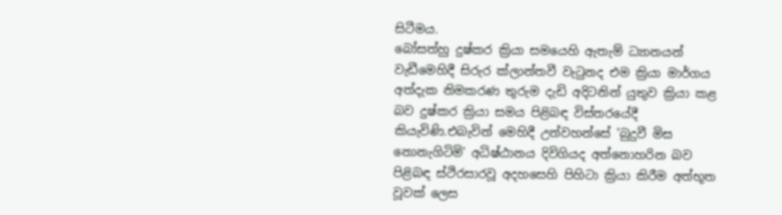සිටීමය.
බෝසත්හු දුෂ්කර ක්‍රියා සමයෙහි ඇතැම් ධ්‍යානයන් වැඩීමෙහිදී සිරුර ක්ලාන්තවී වැටුනද එම ක්‍රියා මාර්ගය අත්දැක නිමකරණ තුරුම දැඩි අදිටනින් යුතුව ක්‍රියා කළ බව දුෂ්කර ක්‍රියා සමය පිළිබඳ විස්තරයේදී කියැවිණි.එබැවින් මෙහිදී උන්වහන්සේ 'බුදුවී මිස නොනැගිටිමි' අධිෂ්ඨානය දිවිගියද අත්නොහරින බව පිළිබඳ ස්ථිරසාරවූ අදහසෙහි පිහිටා ක්‍රියා කිරීම අත්භූත වූවක් ලෙස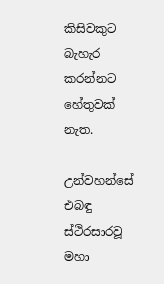කිසිවකුට බැහැර කරන්නට හේතුවක් නැත.

උන්වහන්සේ එබඳු ස්ථිරසාරවූ මහා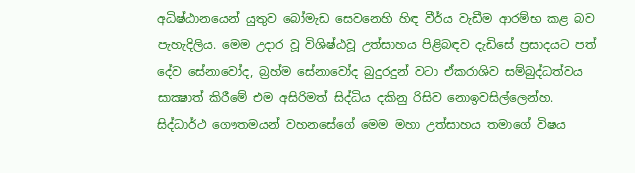අධිෂ්ඨානයෙන් යුතුව බෝමැඩ සෙවනෙහි හිඳ වීර්ය වැඩීම ආරම්භ කළ බව පැහැදිලිය. මෙම උදාර වූ විශිෂ්ඨවූ උත්සාහය පිළිබඳව දැඩිසේ ප්‍රසාදයට පත් දේව සේනාවෝද, බ්‍රහ්ම සේනාවෝද බුදුරදුන් වටා ඒකරාශිව සම්බුද්ධත්වය සාක්‍ෂාත් කිරීමේ එම අසිරිමත් සිද්ධිය දකිනු රිසිව නොඉවසිල්ලෙන්හ.
සිද්ධාර්ථ ගෞතමයන් වහනසේගේ මෙම මහා උත්සාහය තමාගේ විෂය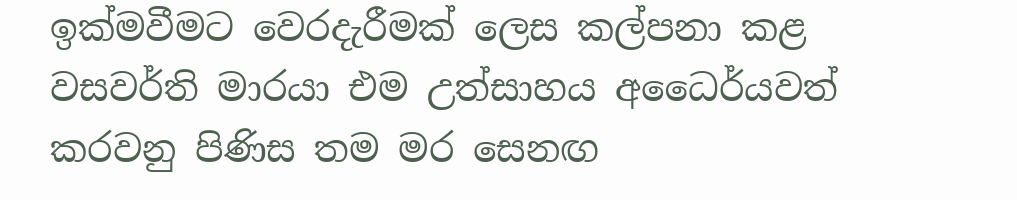ඉක්මවීමට වෙරදැරීමක් ලෙස කල්පනා කළ වසවර්ති මාරයා එම උත්සාහය අධෛර්යවත් කරවනු පිණිස තම මර සෙනඟ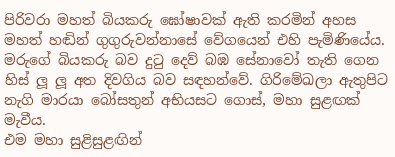පිරිවරා මහත් බියකරු ඝෝෂාවක් ඇති කරමින් අහස මහත් හඬින් ගුගුරුවන්නාසේ වේගයෙන් එහි පැමිණියේය. මරුගේ බියකරු බව දුටු දෙව් බඹ සේනාවෝ තැති ගෙන හිස් ලූ ලූ අත දිවගිය බව සඳහන්වේ. ගිරිමේඛලා ඇතුපිට නැගි මාරයා බෝසතුන් අභියසට ගොස්, මහා සුළඟක් මැවීය.
එම මහා සුළිසුළඟින්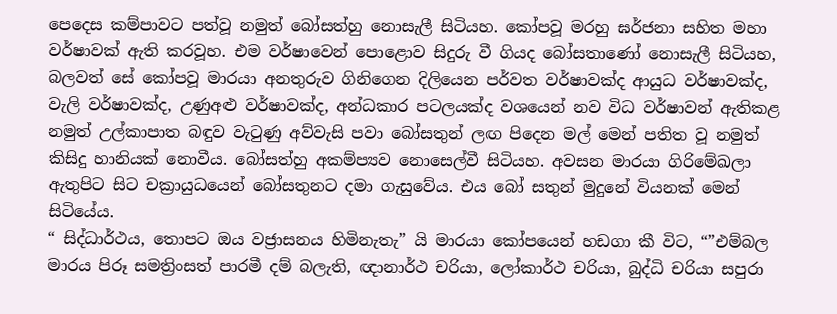පෙදෙස කම්පාවට පත්වූ නමුත් බෝසත්හු නොසැලී සිටියහ. කෝපවූ මරහු ඝර්ජනා සහිත මහා වර්ෂාවක් ඇති කරවූහ. එම වර්ෂාවෙන් පොළොව සිදුරු වී ගියද බෝසතාණෝ නොසැලී සිටියහ, බලවත් සේ කෝපවූ මාරයා අනතුරුව ගිනිගෙන දිලියෙන පර්වත වර්ෂාවක්ද ආයුධ වර්ෂාවක්ද, වැලි වර්ෂාවක්ද, උණුඅළු වර්ෂාවක්ද, අන්ධකාර පටලයක්ද වශයෙන් නව විධ වර්ෂාවන් ඇතිකළ නමුත් උල්කාපාත බඳුව වැටුණු අව්වැසි පවා බෝසතුන් ලඟ පිදෙන මල් මෙන් පතිත වූ නමුත් කිසිදු හානියක් නොවීය. බෝසත්හු අකම්ප්‍යව නොසෙල්වී සිටියහ. අවසන මාරයා ගිරිමේඛලා ඇතුපිට සිට චක්‍රායුධයෙන් බෝසතුනට දමා ගැසුවේය. එය බෝ සතුන් මුදුනේ වියනක් මෙන් සිටියේය.
“ සිද්ධාර්ථය, තොපට ඔය වජ්‍රාසනය හිමිනැතැ” යි මාරයා කෝපයෙන් හඩගා කී විට, “”එම්බල මාරය පිරූ සමත්‍රිංසත් පාරමී දම් බලැති, ඥානාර්ථ චරියා, ලෝකාර්ථ චරියා, බුද්ධි චරියා සපුරා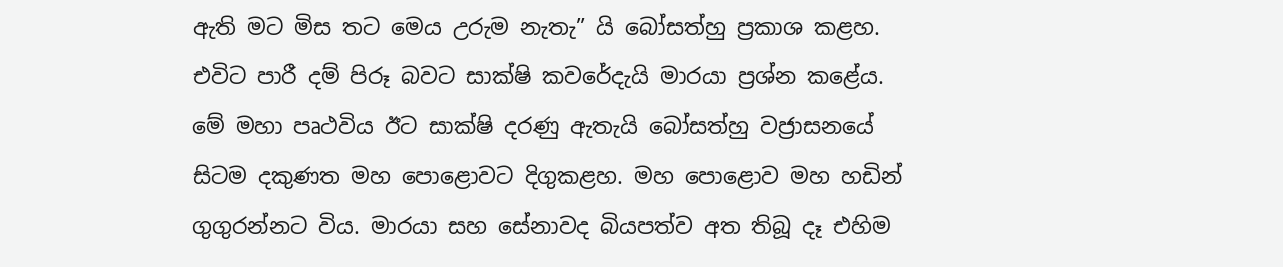ඇති මට මිස තට මෙය උරුම නැතැ” යි බෝසත්හු ප්‍රකාශ කළහ. එවිට පාරී දම් පිරූ බවට සාක්ෂි කවරේදැයි මාරයා ප්‍රශ්න කළේය.
මේ මහා පෘථවිය ඊට සාක්ෂි දරණු ඇතැයි බෝසත්හු වජ්‍රාසනයේ සිටම දකුණත මහ පොළොවට දිගුකළහ. මහ පොළොව මහ හඩින් ගුගුරන්නට විය. මාරයා සහ සේනාවද බියපත්ව අත තිබූ දෑ එහිම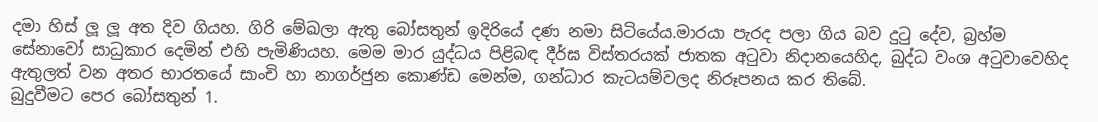දමා හිස් ලූ ලූ අත දිව ගියහ. ගිරි මේඛලා ඇතු බෝසතුන් ඉදිරියේ දණ නමා සිටියේය.මාරයා පැරද පලා ගිය බව දුටු දේව, බ්‍රහ්ම සේනාවෝ සාධුකාර දෙමින් එහි පැමිණියහ. මෙම මාර යුද්ධය පිළිබඳ දීර්ඝ විස්තරයක් ජාතක අටුවා නිදානයෙහිද, බුද්ධ වංශ අටුවාවෙහිද ඇතුලත් වන අතර භාරතයේ සාංචි හා නාගර්ජුන කොණ්ඩ මෙන්ම, ගන්ධාර කැටයම්වලද නිරූපනය කර තිබේ.
බුදුවීමට පෙර බෝසතුන් 1.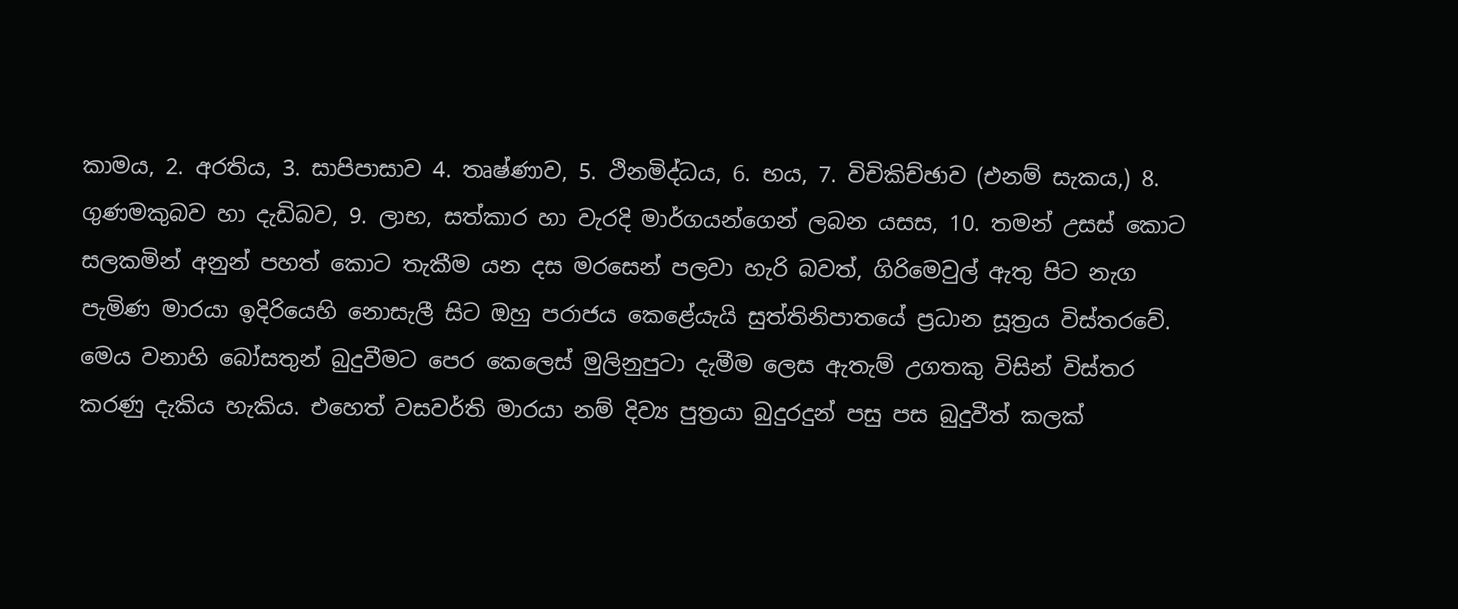කාමය, 2. අරතිය, 3. සාපිපාසාව 4. තෘෂ්ණාව, 5. ථිනමිද්ධය, 6. භය, 7. විචිකිච්ඡාව (එනම් සැකය,) 8. ගුණමකුබව හා දැඩිබව, 9. ලාභ, සත්කාර හා වැරදි මාර්ගයන්ගෙන් ලබන යසස, 10. තමන් උසස් කොට සලකමින් අනුන් පහත් කොට තැකීම යන දස මරසෙන් පලවා හැරි බවත්, ගිරිමෙවුල් ඇතු පිට නැග පැමිණ මාරයා ඉදිරියෙහි නොසැලී සිට ඔහු පරාජය කෙළේයැයි සුත්තිනිපාතයේ ප්‍රධාන සූත්‍රය විස්තරවේ.
මෙය වනාහි බෝසතුන් බුදුවීමට පෙර කෙලෙස් මුලිනුපුටා දැමීම ලෙස ඇතැම් උගතකු විසින් විස්තර කරණු දැකිය හැකිය. එහෙත් වසවර්ති මාරයා නම් දිව්‍ය පුත්‍රයා බුදුරදුන් පසු පස බුදුවීත් කලක්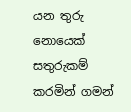යන තුරු නොයෙක් සතුරුකම් කරමින් ගමන්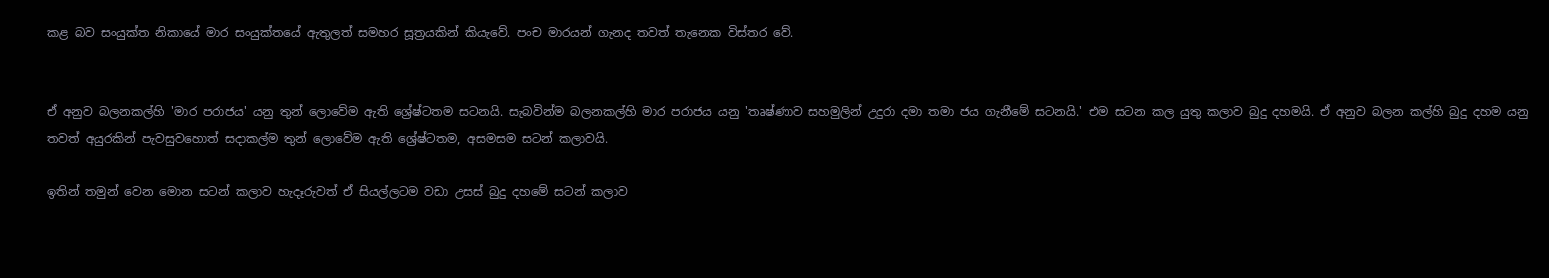කළ බව සංයුක්ත නිකායේ මාර සංයුක්තයේ ඇතුලත් සමහර සූත්‍රයකින් කියැවේ. පංච මාරයන් ගැනද තවත් තැනෙක විස්තර වේ.


ඒ අනුව බලනකල්හි 'මාර පරාජය' යනු තුන් ලොවේම ඇති ශ්‍රේෂ්ටතම සටනයි. සැබවින්ම බලනකල්හි මාර පරාජය යනු 'තෘෂ්ණාව සහමුලින් උදුරා දමා තමා ජය ගැනීමේ සටනයි.' එම සටන කල යුතු කලාව බුදු දහමයි. ඒ අනුව බලන කල්හි බුදු දහම යනු තවත් අයුරකින් පැවසුවහොත් සදාකල්ම තුන් ලොවේම ඇති ශ්‍රේෂ්ටතම, අසමසම සටන් කලාවයි.

ඉතින් තමුන් වෙන මොන සටන් කලාව හැදෑරුවත් ඒ සියල්ලටම වඩා උසස් බුදු දහමේ සටන් කලාව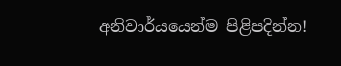අනිවාර්යයෙන්ම පිළිපදින්න!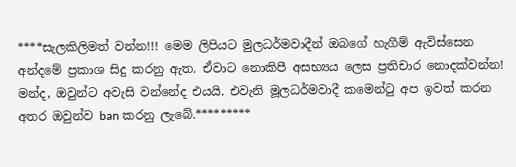****සැලකිලිමත් වන්න!!! මෙම ලිපියට මුලධර්මවාදීන් ඔබගේ හැගීම් ඇවිස්සෙන අන්දමේ ප්‍රකාශ සිදු කරනු ඇත. ඒවාට නොකිපී අසභ්‍යය ලෙස ප්‍රතිචාර නොදක්වන්න! මන්ද, ඔවුන්ට අවැසි වන්නේද එයයි. එවැනි මූලධර්මවාදී කමෙන්ටු අප ඉවත් කරන අතර ඔවුන්ව ban කරනු ලැබේ.*********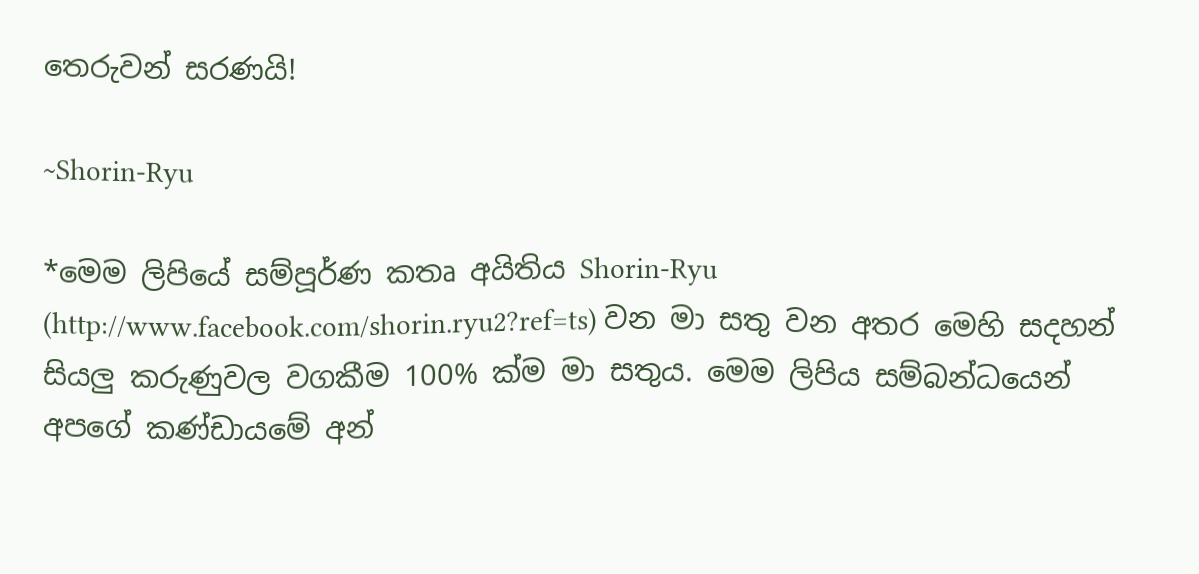තෙරුවන් සරණයි!

~Shorin-Ryu

*මෙම ලිපියේ සම්පූර්ණ කතෘ අයිතිය Shorin-Ryu (http://www.facebook.com/shorin.ryu2?ref=ts) වන මා සතු වන අතර මෙහි සදහන් සියලු කරුණුවල වගකීම 100% ක්ම මා සතුය. මෙම ලිපිය සම්බන්ධයෙන් අපගේ කණ්ඩායමේ අන්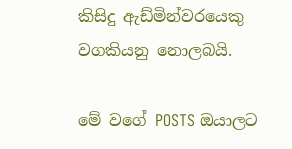කිසිදු ඇඩ්මින්වරයෙකු වගකියනු නොලබයි.

මේ වගේ POSTS ඔයාලට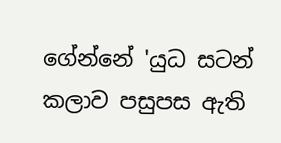ගේන්නේ 'යුධ සටන් කලාව පසුපස ඇති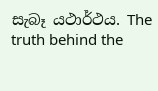සැබෑ යථාර්ථය. The truth behind the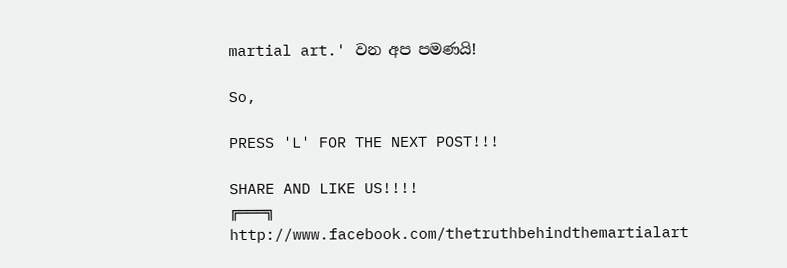martial art.' වන අප පමණයි!

So,

PRESS 'L' FOR THE NEXT POST!!!

SHARE AND LIKE US!!!!
╔═══╗
http://www.facebook.com/thetruthbehindthemartialart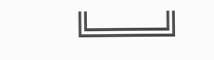╚═══╝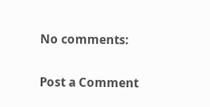No comments:

Post a Comment